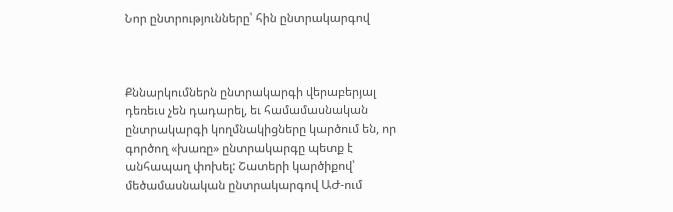Նոր ընտրությունները՝ հին ընտրակարգով



Քննարկումներն ընտրակարգի վերաբերյալ դեռեւս չեն դադարել, եւ համամասնական ընտրակարգի կողմնակիցները կարծում են, որ գործող «խառը» ընտրակարգը պետք է անհապաղ փոխել: Շատերի կարծիքով՝ մեծամասնական ընտրակարգով ԱԺ-ում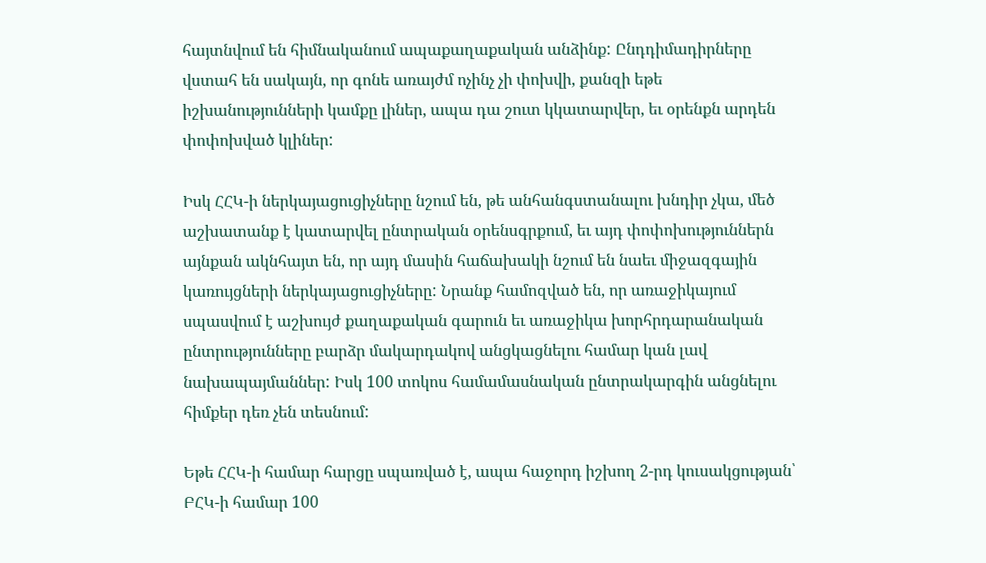հայտնվում են հիմնականում ապաքաղաքական անձինք: Ընդդիմադիրները վստահ են սակայն, որ գոնե առայժմ ոչինչ չի փոխվի, քանզի եթե իշխանությունների կամքը լիներ, ապա դա շուտ կկատարվեր, եւ օրենքն արդեն փոփոխված կլիներ:

Իսկ ՀՀԿ-ի ներկայացուցիչները նշում են, թե անհանգստանալու խնդիր չկա, մեծ աշխատանք է կատարվել ընտրական օրենսգրքում, եւ այդ փոփոխություններն այնքան ակնհայտ են, որ այդ մասին հաճախակի նշում են նաեւ միջազգային կառույցների ներկայացուցիչները: Նրանք համոզված են, որ առաջիկայում սպասվում է աշխույժ քաղաքական գարուն եւ առաջիկա խորհրդարանական ընտրությունները բարձր մակարդակով անցկացնելու համար կան լավ նախապայմաններ: Իսկ 100 տոկոս համամասնական ընտրակարգին անցնելու հիմքեր դեռ չեն տեսնում:

Եթե ՀՀԿ-ի համար հարցը սպառված է, ապա հաջորդ իշխող 2-րդ կուսակցության՝ ԲՀԿ-ի համար 100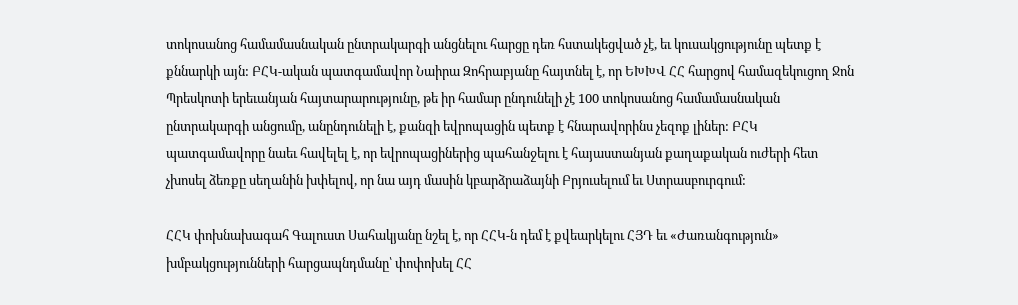տոկոսանոց համամասնական ընտրակարգի անցնելու հարցը դեռ հստակեցված չէ, եւ կուսակցությունը պետք է քննարկի այն: ԲՀԿ-ական պատգամավոր Նաիրա Զոհրաբյանը հայտնել է, որ ԵԽԽՎ ՀՀ հարցով համազեկուցող Ջոն Պրեսկոտի երեւանյան հայտարարությունը, թե իր համար ընդունելի չէ 100 տոկոսանոց համամասնական ընտրակարգի անցումը, անընդունելի է, քանզի եվրոպացին պետք է հնարավորինս չեզոք լիներ: ԲՀԿ պատգամավորը նաեւ հավելել է, որ եվրոպացիներից պահանջելու է հայաստանյան քաղաքական ուժերի հետ չխոսել ձեռքը սեղանին խփելով, որ նա այդ մասին կբարձրաձայնի Բրյուսելում եւ Ստրասբուրգում:

ՀՀԿ փոխնախագահ Գալուստ Սահակյանը նշել է, որ ՀՀԿ-ն դեմ է քվեարկելու ՀՅԴ եւ «Ժառանգություն» խմբակցությունների հարցապնդմանը՝ փոփոխել ՀՀ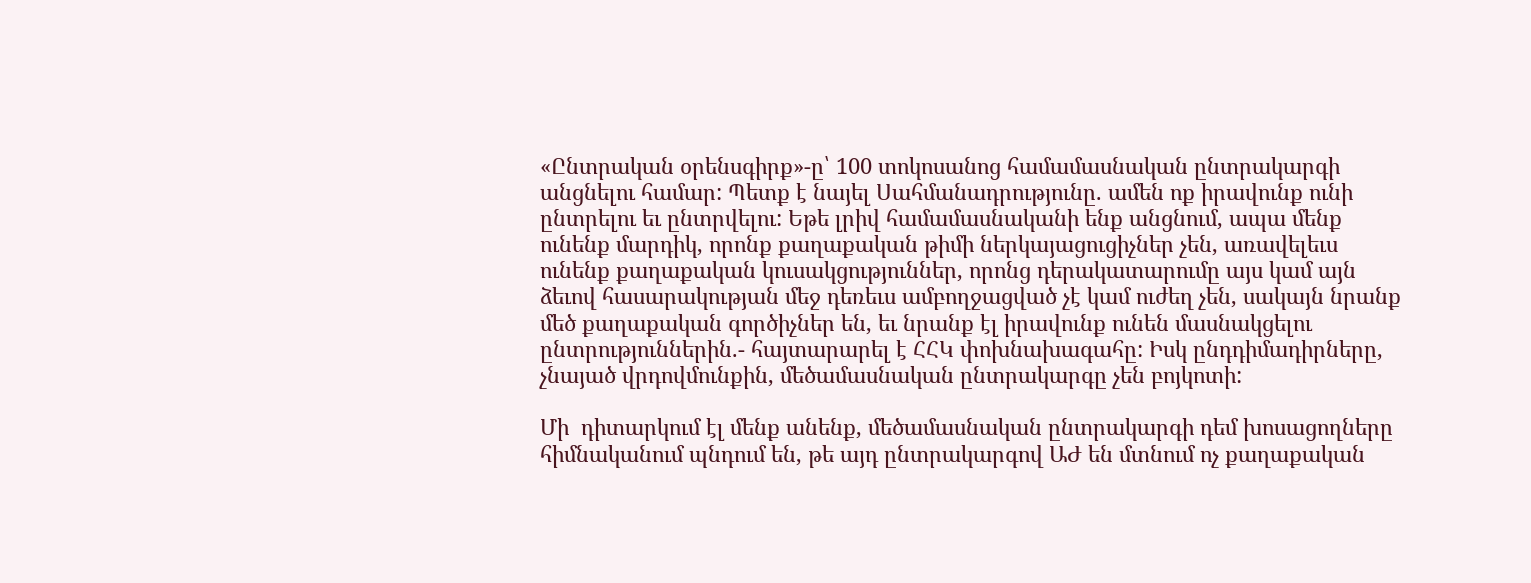«Ընտրական օրենսգիրք»-ը՝ 100 տոկոսանոց համամասնական ընտրակարգի անցնելու համար: Պետք է նայել Սահմանադրությունը. ամեն ոք իրավունք ունի ընտրելու եւ ընտրվելու: Եթե լրիվ համամասնականի ենք անցնում, ապա մենք ունենք մարդիկ, որոնք քաղաքական թիմի ներկայացուցիչներ չեն, առավելեւս ունենք քաղաքական կուսակցություններ, որոնց դերակատարումը այս կամ այն ձեւով հասարակության մեջ դեռեւս ամբողջացված չէ կամ ուժեղ չեն, սակայն նրանք մեծ քաղաքական գործիչներ են, եւ նրանք էլ իրավունք ունեն մասնակցելու ընտրություններին.- հայտարարել է ՀՀԿ փոխնախագահը: Իսկ ընդդիմադիրները, չնայած վրդովմունքին, մեծամասնական ընտրակարգը չեն բոյկոտի:

Մի  դիտարկում էլ մենք անենք, մեծամասնական ընտրակարգի դեմ խոսացողները հիմնականում պնդում են, թե այդ ընտրակարգով ԱԺ են մտնում ոչ քաղաքական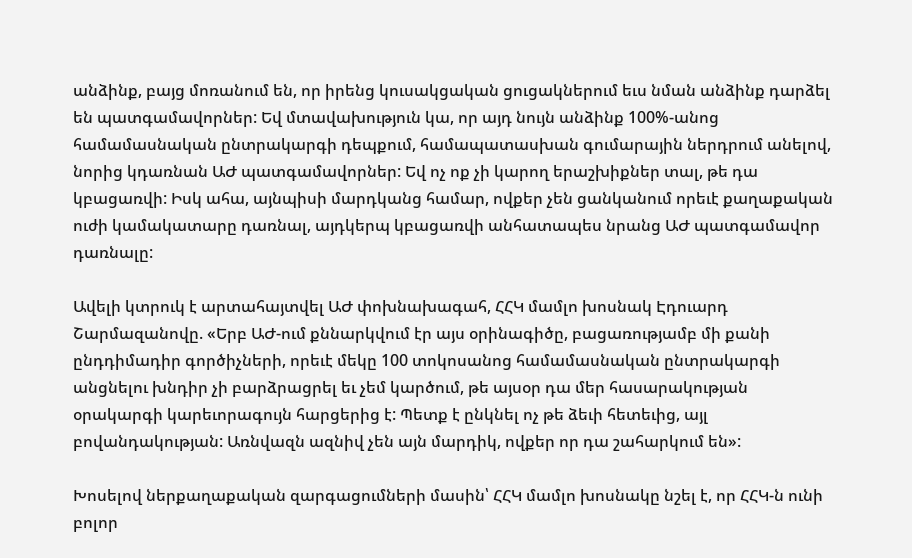անձինք, բայց մոռանում են, որ իրենց կուսակցական ցուցակներում եւս նման անձինք դարձել են պատգամավորներ: Եվ մտավախություն կա, որ այդ նույն անձինք 100%-անոց համամասնական ընտրակարգի դեպքում, համապատասխան գումարային ներդրում անելով, նորից կդառնան ԱԺ պատգամավորներ: Եվ ոչ ոք չի կարող երաշխիքներ տալ, թե դա կբացառվի: Իսկ ահա, այնպիսի մարդկանց համար, ովքեր չեն ցանկանում որեւէ քաղաքական ուժի կամակատարը դառնալ, այդկերպ կբացառվի անհատապես նրանց ԱԺ պատգամավոր դառնալը:

Ավելի կտրուկ է արտահայտվել ԱԺ փոխնախագահ, ՀՀԿ մամլո խոսնակ Էդուարդ Շարմազանովը. «Երբ ԱԺ-ում քննարկվում էր այս օրինագիծը, բացառությամբ մի քանի ընդդիմադիր գործիչների, որեւէ մեկը 100 տոկոսանոց համամասնական ընտրակարգի անցնելու խնդիր չի բարձրացրել եւ չեմ կարծում, թե այսօր դա մեր հասարակության օրակարգի կարեւորագույն հարցերից է: Պետք է ընկնել ոչ թե ձեւի հետեւից, այլ բովանդակության: Առնվազն ազնիվ չեն այն մարդիկ, ովքեր որ դա շահարկում են»:

Խոսելով ներքաղաքական զարգացումների մասին՝ ՀՀԿ մամլո խոսնակը նշել է, որ ՀՀԿ-ն ունի բոլոր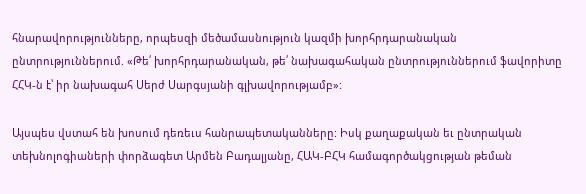հնարավորությունները, որպեսզի մեծամասնություն կազմի խորհրդարանական ընտրություններում. «Թե՛ խորհրդարանական, թե՛ նախագահական ընտրություններում ֆավորիտը ՀՀԿ-ն է՝ իր նախագահ Սերժ Սարգսյանի գլխավորությամբ»:

Այսպես վստահ են խոսում դեռեւս հանրապետականները: Իսկ քաղաքական եւ ընտրական տեխնոլոգիաների փորձագետ Արմեն Բադալյանը, ՀԱԿ-ԲՀԿ համագործակցության թեման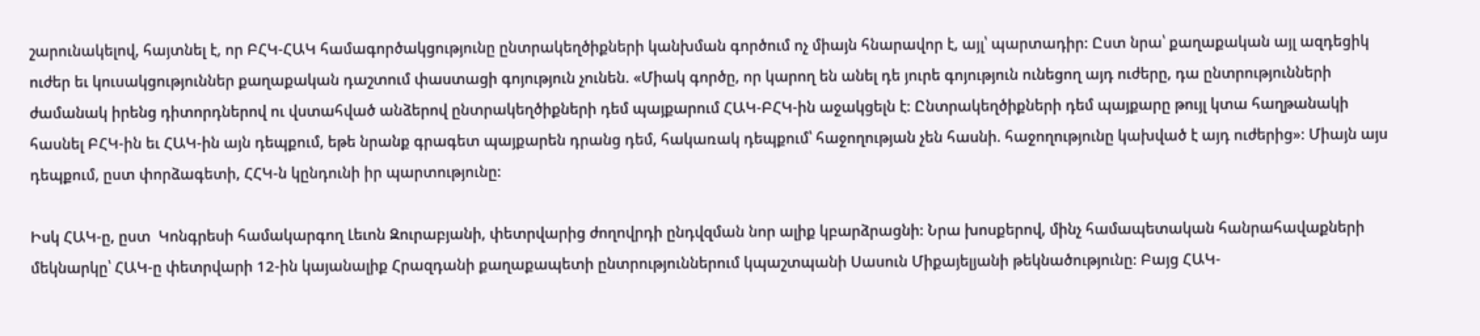շարունակելով, հայտնել է, որ ԲՀԿ-ՀԱԿ համագործակցությունը ընտրակեղծիքների կանխման գործում ոչ միայն հնարավոր է, այլ՝ պարտադիր: Ըստ նրա՝ քաղաքական այլ ազդեցիկ ուժեր եւ կուսակցություններ քաղաքական դաշտում փաստացի գոյություն չունեն. «Միակ գործը, որ կարող են անել դե յուրե գոյություն ունեցող այդ ուժերը, դա ընտրությունների ժամանակ իրենց դիտորդներով ու վստահված անձերով ընտրակեղծիքների դեմ պայքարում ՀԱԿ-ԲՀԿ-ին աջակցելն է: Ընտրակեղծիքների դեմ պայքարը թույլ կտա հաղթանակի հասնել ԲՀԿ-ին եւ ՀԱԿ-ին այն դեպքում, եթե նրանք գրագետ պայքարեն դրանց դեմ, հակառակ դեպքում՝ հաջողության չեն հասնի. հաջողությունը կախված է այդ ուժերից»: Միայն այս դեպքում, ըստ փորձագետի, ՀՀԿ-ն կընդունի իր պարտությունը:

Իսկ ՀԱԿ-ը, ըստ  Կոնգրեսի համակարգող Լեւոն Զուրաբյանի, փետրվարից ժողովրդի ընդվզման նոր ալիք կբարձրացնի: Նրա խոսքերով, մինչ համապետական հանրահավաքների մեկնարկը՝ ՀԱԿ-ը փետրվարի 12-ին կայանալիք Հրազդանի քաղաքապետի ընտրություններում կպաշտպանի Սասուն Միքայելյանի թեկնածությունը: Բայց ՀԱԿ-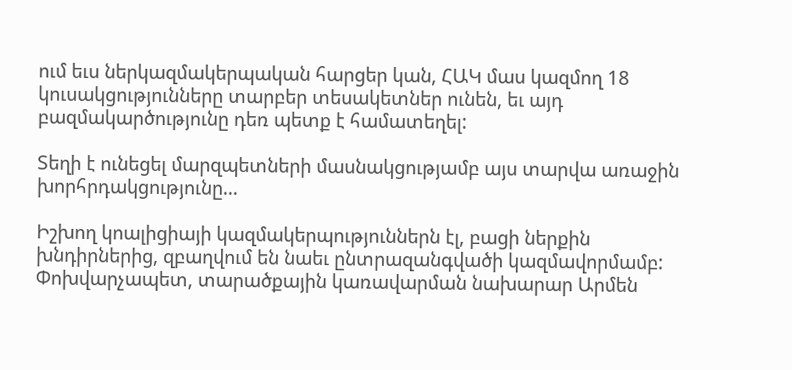ում եւս ներկազմակերպական հարցեր կան, ՀԱԿ մաս կազմող 18 կուսակցությունները տարբեր տեսակետներ ունեն, եւ այդ բազմակարծությունը դեռ պետք է համատեղել:

Տեղի է ունեցել մարզպետների մասնակցությամբ այս տարվա առաջին խորհրդակցությունը…

Իշխող կոալիցիայի կազմակերպություններն էլ, բացի ներքին խնդիրներից, զբաղվում են նաեւ ընտրազանգվածի կազմավորմամբ: Փոխվարչապետ, տարածքային կառավարման նախարար Արմեն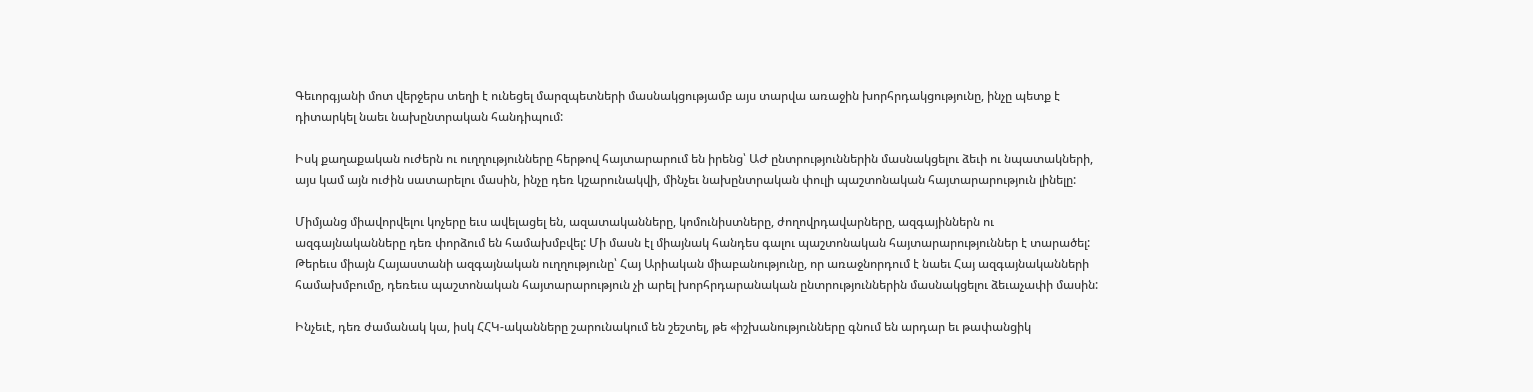Գեւորգյանի մոտ վերջերս տեղի է ունեցել մարզպետների մասնակցությամբ այս տարվա առաջին խորհրդակցությունը, ինչը պետք է դիտարկել նաեւ նախընտրական հանդիպում:

Իսկ քաղաքական ուժերն ու ուղղությունները հերթով հայտարարում են իրենց՝ ԱԺ ընտրություններին մասնակցելու ձեւի ու նպատակների, այս կամ այն ուժին սատարելու մասին, ինչը դեռ կշարունակվի, մինչեւ նախընտրական փուլի պաշտոնական հայտարարություն լինելը:

Միմյանց միավորվելու կոչերը եւս ավելացել են, ազատականները, կոմունիստները, ժողովրդավարները, ազգայիններն ու ազգայնականները դեռ փորձում են համախմբվել: Մի մասն էլ միայնակ հանդես գալու պաշտոնական հայտարարություններ է տարածել: Թերեւս միայն Հայաստանի ազգայնական ուղղությունը՝ Հայ Արիական միաբանությունը, որ առաջնորդում է նաեւ Հայ ազգայնականների համախմբումը, դեռեւս պաշտոնական հայտարարություն չի արել խորհրդարանական ընտրություններին մասնակցելու ձեւաչափի մասին:

Ինչեւէ, դեռ ժամանակ կա, իսկ ՀՀԿ-ականները շարունակում են շեշտել, թե «իշխանությունները գնում են արդար եւ թափանցիկ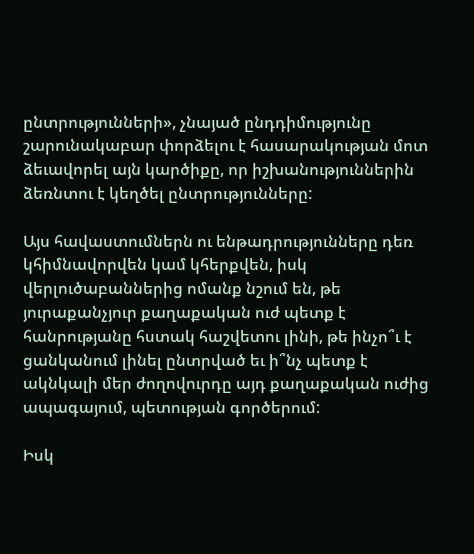ընտրությունների», չնայած ընդդիմությունը շարունակաբար փորձելու է հասարակության մոտ ձեւավորել այն կարծիքը, որ իշխանություններին ձեռնտու է կեղծել ընտրությունները:

Այս հավաստումներն ու ենթադրությունները դեռ կհիմնավորվեն կամ կհերքվեն, իսկ վերլուծաբաններից ոմանք նշում են, թե յուրաքանչյուր քաղաքական ուժ պետք է հանրությանը հստակ հաշվետու լինի, թե ինչո՞ւ է ցանկանում լինել ընտրված եւ ի՞նչ պետք է ակնկալի մեր ժողովուրդը այդ քաղաքական ուժից ապագայում, պետության գործերում:

Իսկ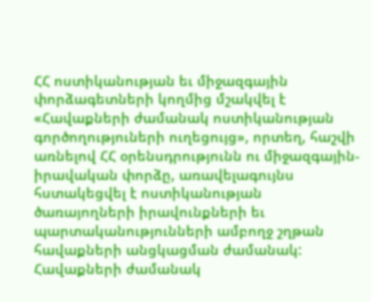ՀՀ ոստիկանության եւ միջազգային փորձագետների կողմից մշակվել է «Հավաքների ժամանակ ոստիկանության գործողություների ուղեցույց», որտեղ, հաշվի առնելով ՀՀ օրենսդրությունն ու միջազգային-իրավական փորձը, առավելագույնս հստակեցվել է ոստիկանության ծառայողների իրավունքների եւ պարտականությունների ամբողջ շղթան հավաքների անցկացման ժամանակ: Հավաքների ժամանակ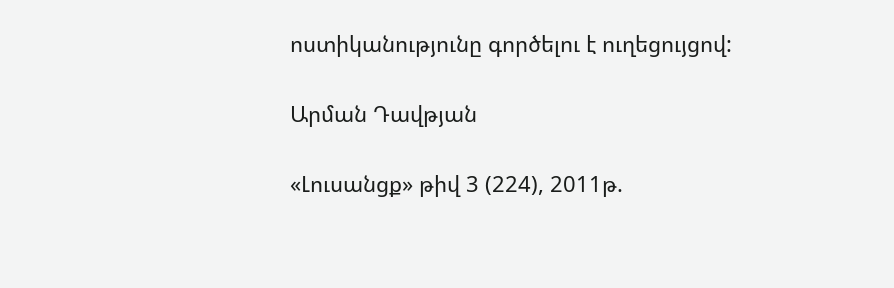ոստիկանությունը գործելու է ուղեցույցով:

Արման Դավթյան

«Լուսանցք» թիվ 3 (224), 2011թ.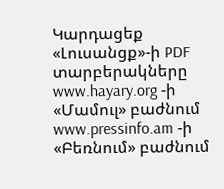Կարդացեք «Լուսանցք»-ի PDF տարբերակները www.hayary.org -ի «Մամուլ» բաժնում www.pressinfo.am -ի «Բեռնում» բաժնում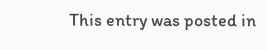This entry was posted in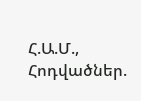Հ.Ա.Մ., Հոդվածներ.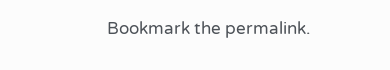Bookmark the permalink.